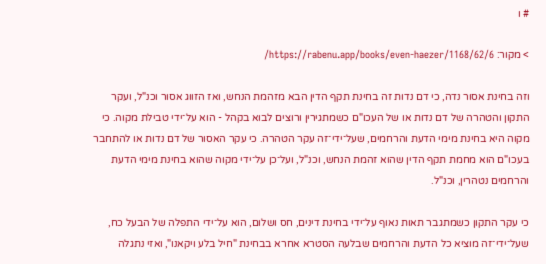# ו

> מקור: https://rabenu.app/books/even-haezer/1168/62/6/

וזה בחינת אסור נדה, כי דם נדות זה בחינת תקף הדין הבא מזהמת הנחש, ואז הזווג אסור וכנ"ל, ועקר התקון והטהרה של דם נדות או של העכו"ם כשמתגירין ורוצים לבוא בקהל - הוא על־ידי טבילת מקוה. כי מקוה היא בחינת מימי הדעת והרחמים, שעל־ידי־זה עקר הטהרה. כי עקר האסור של דם נדות או להתחבר בעכו"ם הוא מחמת תקף הדין שהוא זהמת הנחש, וכנ"ל, ועל־כן על־ידי מקוה שהוא בחינת מימי הדעת והרחמים נטהרין, וכנ"ל.

כי עקר התקון כשמתגבר תאות נאוף על־ידי בחינת דינים, חס ושלום, הוא על־ידי התפלה של הבעל כח, שעל־ידי־זה מוציא כל הדעת והרחמים שבלעה הסטרא אחרא בבחינת "חיל בלע ויקאנו", ואזי נתגלה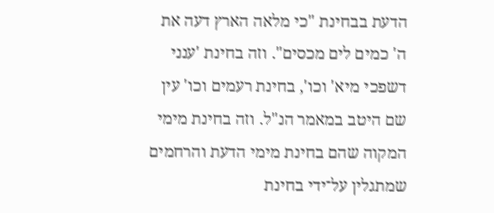הדעת בבחינת "כי מלאה הארץ דעה את ה' כמים לים מכסים". וזה בחינת 'ענני דשפכי מיא' וכו', בחינת רעמים וכו' עין שם היטב במאמר הנ"ל. וזה בחינת מימי המקוה שהם בחינת מימי הדעת והרחמים שמתגלין על־ידי בחינת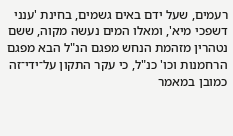רעמים, שעל ידם באים גשמים, בחינת 'ענני דשפכי מיא', ומאלו המים נעשה מקוה, ששם נטהרין מזהמת הנחש מפגם הנ"ל הבא מפגם הרחמנות וכו' כנ"ל, כי עקר התקון על־ידי־זה כמובן במאמר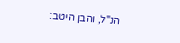הנ"ל, והבן היטב: